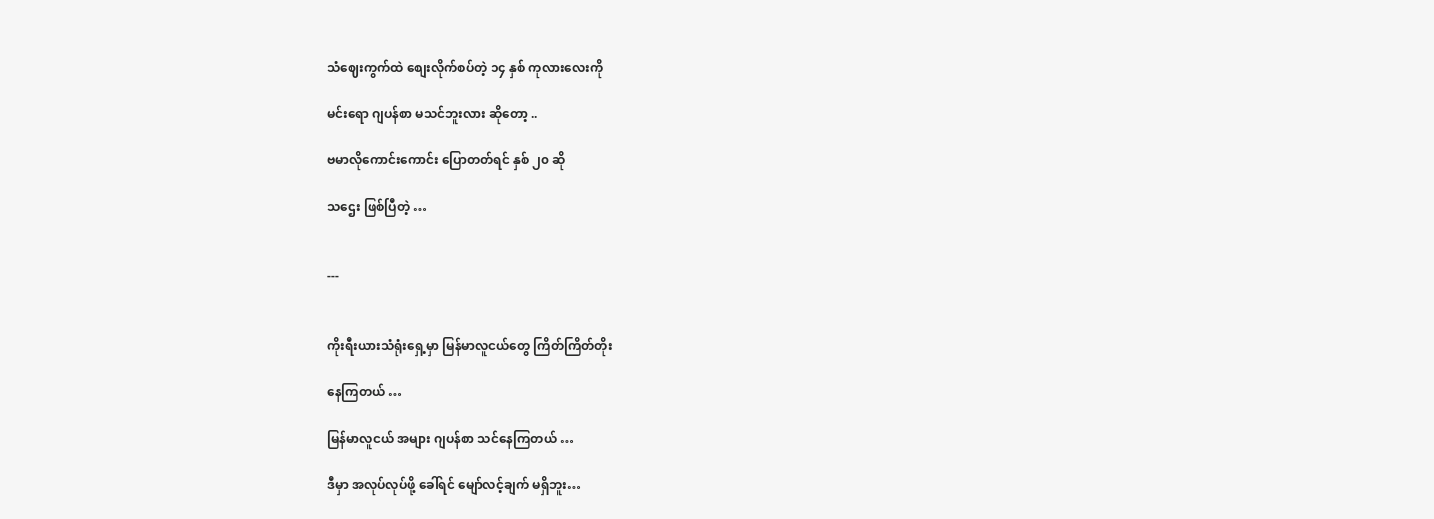သံဈေးကွက်ထဲ စျေးလိုက်စပ်တဲ့ ၁၄ နှစ် ကုလားလေးကို

မင်းရော ဂျပန်စာ မသင်ဘူးလား ဆိုတော့ ..

ဗမာလိုကောင်းကောင်း ပြောတတ်ရင် နှစ် ၂၀ ဆို

သဌေး ဖြစ်ပြီတဲ့ …


---


ကိုးရီးယားသံရုံးရှေ့မှာ မြန်မာလူငယ်တွေ ကြိတ်ကြိတ်တိုး

နေကြတယ် …

မြန်မာလူငယ် အများ ဂျပန်စာ သင်နေကြတယ် …

ဒီမှာ အလုပ်လုပ်ဖို့ ခေါ်ရင် မျော်လင့်ချက် မရှိဘူး…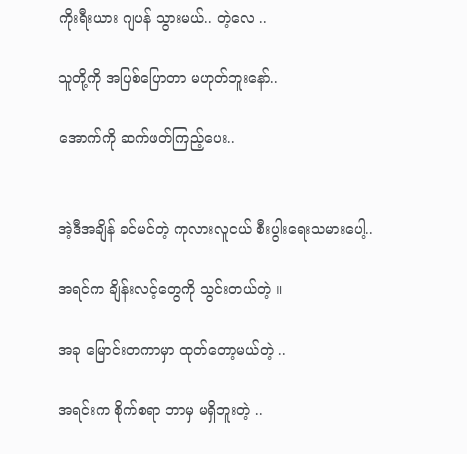ကိုးရီးယား ဂျပန် သွားမယ်.. တဲ့လေ ..

သူတို့ကို အပြစ်ပြောတာ မဟုတ်ဘူးနော်..

အောက်ကို ဆက်ဖတ်ကြည့်ပေး..


အဲ့ဒီအချိန် ခင်မင်တဲ့ ကုလားလူငယ် စီးပွါးရေးသမားပေါ့..

အရင်က ချိန်းလင့်တွေကို သွင်းတယ်တဲ့ ။

အခု မြောင်းတကာမှာ ထုတ်တော့မယ်တဲ့ ..

အရင်းက စိုက်စရာ ဘာမှ မရှိဘူးတဲ့ ..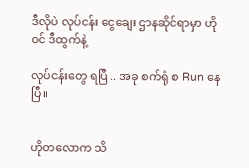ဒီလိုပဲ လုပ်ငန်း ငွေချေး ဌာနဆိုင်ရာမှာ ဟိုဝင် ဒီထွက်နဲ့

လုပ်ငန်းတွေ ရပြီ .. အခု စက်ရုံ စ Run နေပြီ။


ဟိုတလောက သိ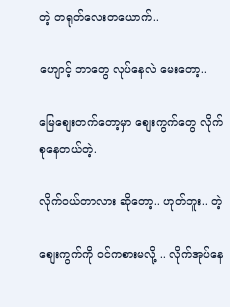တဲ့ တရုတ်လေးတယောက်..

ဟျောင့် ဘာတွေ လုပ်နေလဲ မေးတော့..

မြေစျေးတက်တော့မှာ စျေးကွက်တွေ လိုက်စုနေတယ်တဲ့.

လိုက်ဝယ်တာလား ဆိုတော့.. ဟုတ်ဘူး.. တဲ့

စျေးကွက်ကို ဝင်ကစားမလို့ .. လိုက်အုပ်နေ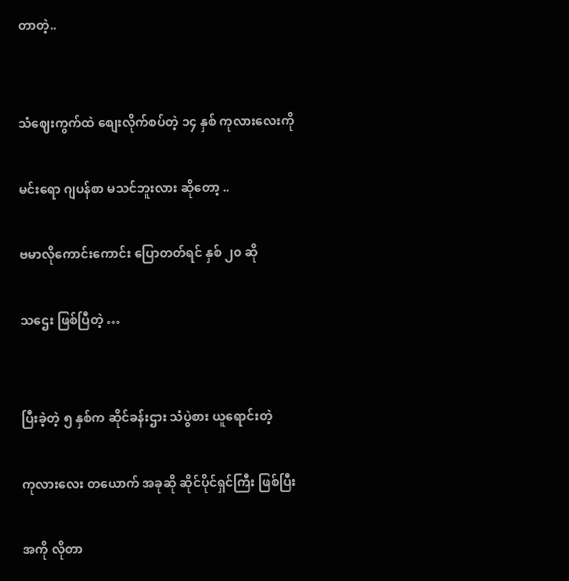တာတဲ့..


သံဈေးကွက်ထဲ စျေးလိုက်စပ်တဲ့ ၁၄ နှစ် ကုလားလေးကို

မင်းရော ဂျပန်စာ မသင်ဘူးလား ဆိုတော့ ..

ဗမာလိုကောင်းကောင်း ပြောတတ်ရင် နှစ် ၂၀ ဆို

သဌေး ဖြစ်ပြီတဲ့ …


ပြီးခဲ့တဲ့ ၅ နှစ်က ဆိုင်ခန်းဌား သံပွဲစား ယူရောင်းတဲ့

ကုလားလေး တယောက် အခုဆို ဆိုင်ပိုင်ရှင်ကြီး ဖြစ်ပြီး

အကို လိုတာ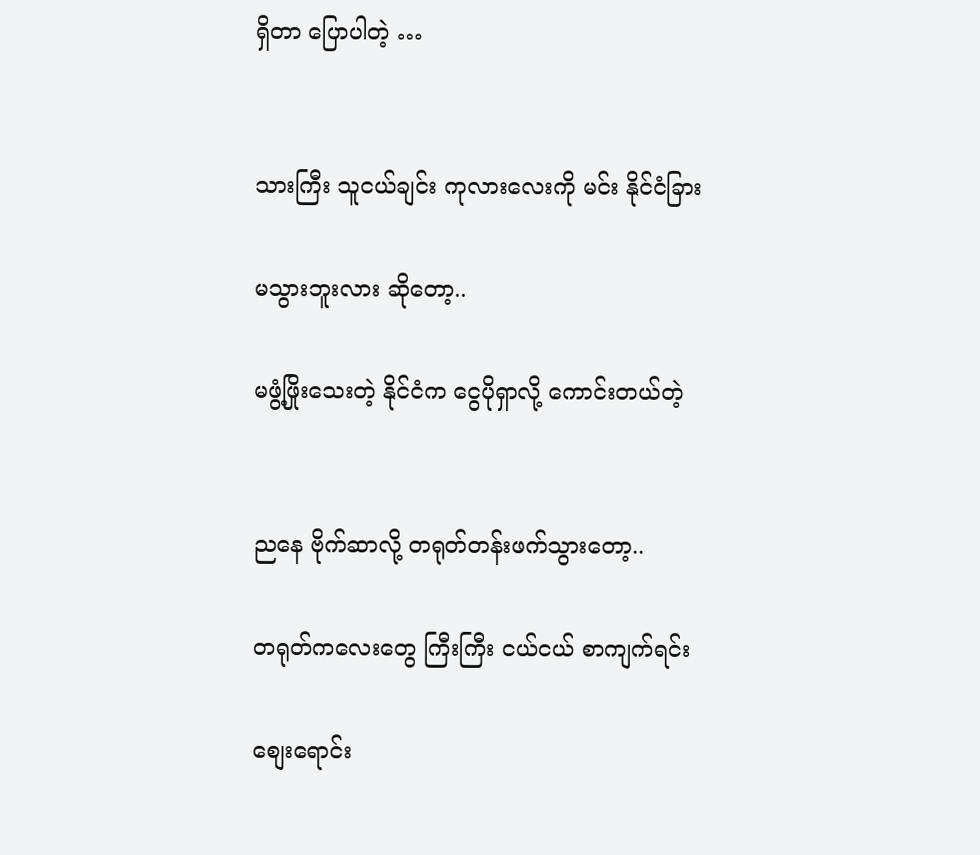ရှိတာ ပြောပါတဲ့ …


သားကြီး သူငယ်ချင်း ကုလားလေးကို မင်း နိုင်ငံခြား

မသွားဘူးလား ဆိုတော့..

မဖွံ့ဖြိုးသေးတဲ့ နိုင်ငံက ငွေပိုရှာလို့ ကောင်းတယ်တဲ့


ညနေ ဗိုက်ဆာလို့ တရုတ်တန်းဖက်သွားတော့..

တရုတ်ကလေးတွေ ကြီးကြီး ငယ်ငယ် စာကျက်ရင်း

စျေးရောင်း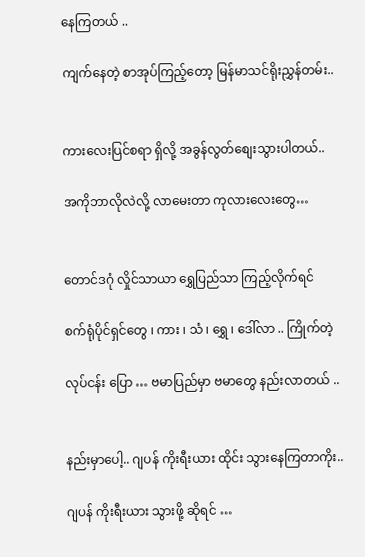နေကြတယ် ..

ကျက်နေတဲ့ စာအုပ်ကြည့်တော့ မြန်မာသင်ရိုးညွှန်တမ်း..


ကားလေးပြင်စရာ ရှိလို့ အခွန်လွတ်စျေးသွားပါတယ်..

အကိုဘာလိုလဲလို့ လာမေးတာ ကုလားလေးတွေ…


တောင်ဒဂုံ လှိုင်သာယာ ရွှေပြည်သာ ကြည့်လိုက်ရင်

စက်ရုံပိုင်ရှင်တွေ ၊ ကား ၊ သံ ၊ ရွှေ ၊ ဒေါ်လာ .. ကြိုက်တဲ့

လုပ်ငန်း ပြော … ဗမာပြည်မှာ ဗမာတွေ နည်းလာတယ် ..


နည်းမှာပေါ့.. ဂျပန် ကိုးရီးယား ထိုင်း သွားနေကြတာကိုး..

ဂျပန် ကိုးရီးယား သွားဖို့ ဆိုရင် …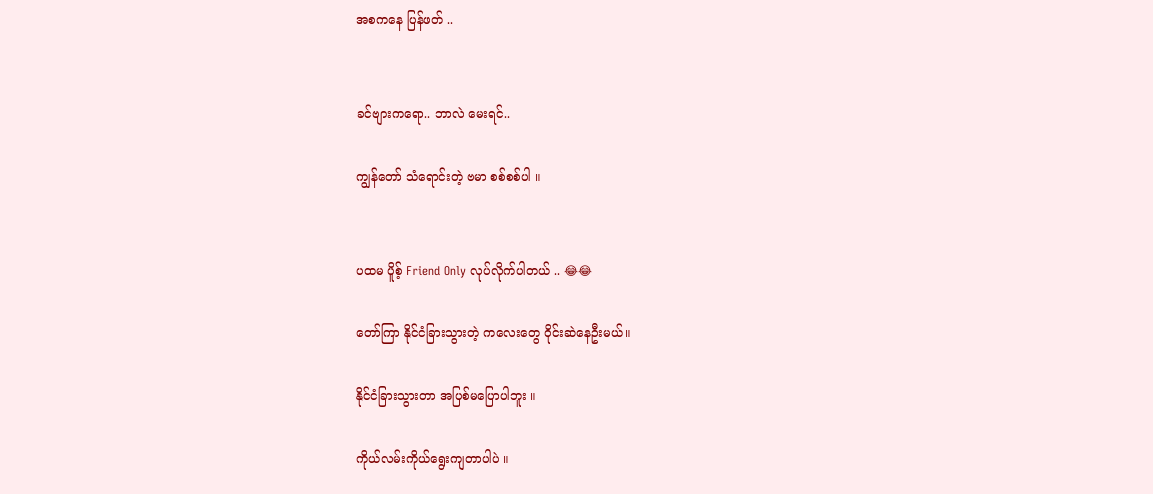အစကနေ ပြန်ဖတ် ..


ခင်ဗျားကရော.. ဘာလဲ မေးရင်..

ကျွန်တော် သံရောင်းတဲ့ ဗမာ စစ်စစ်ပါ ။


ပထမ ပိူစ့် Friend Only လုပ်လိုက်ပါတယ် .. 😂😂

တော်ကြာ နိုင်ငံခြားသွားတဲ့ ကလေးတွေ ဝိုင်းဆဲနေဦးမယ်။

နိုင်ငံခြားသွားတာ အပြစ်မပြောပါဘူး ။

ကိုယ်လမ်းကိုယ်ရွေးကျတာပါပဲ ။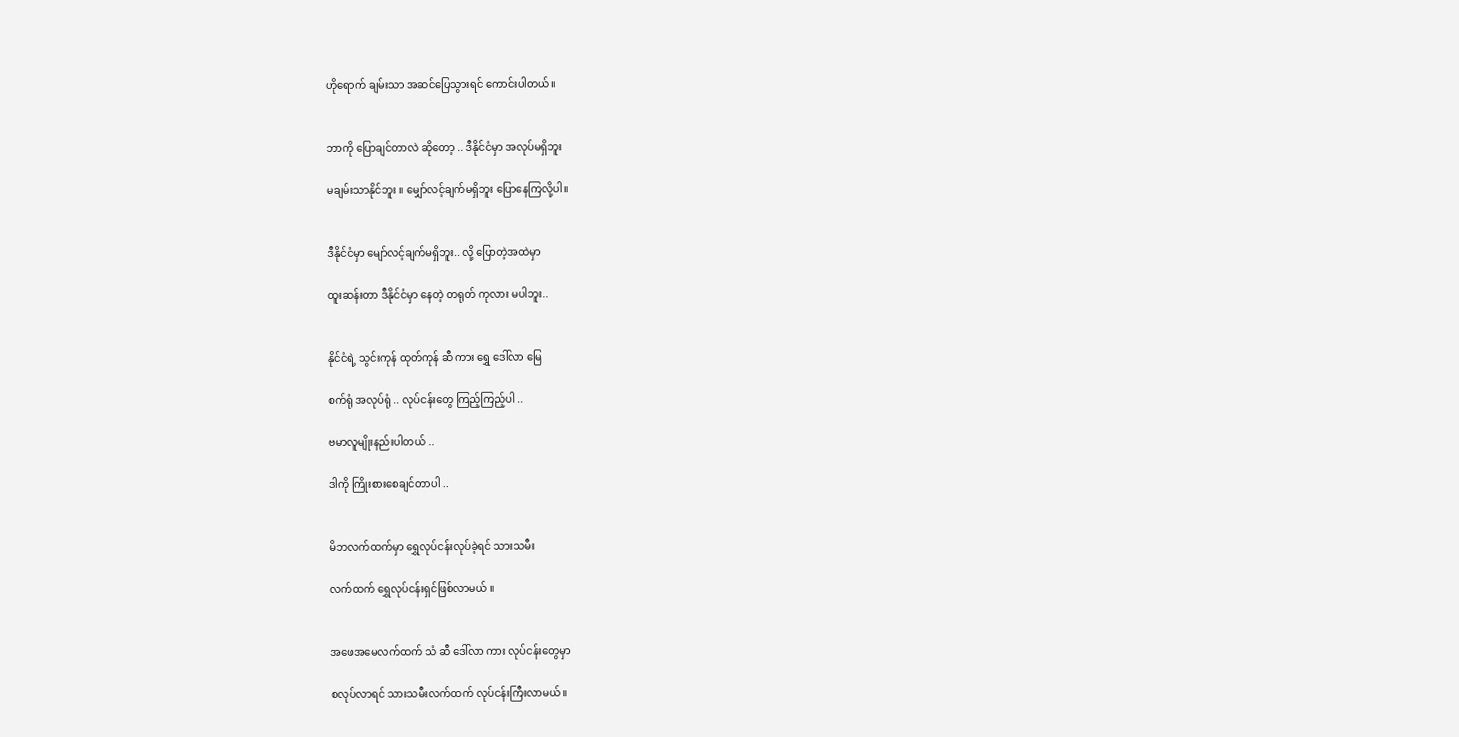ဟိုရောက် ချမ်းသာ အဆင်ပြေသွားရင် ကောင်းပါတယ်။


ဘာကို ပြောချင်တာလဲ ဆိုတော့ .. ဒီနိုင်ငံမှာ အလုပ်မရှိဘူး

မချမ်းသာနိုင်ဘူး ။ မျှော်လင့်ချက်မရှိဘူး ပြောနေကြလို့ပါ။


ဒီနိုင်ငံမှာ မျော်လင့်ချက်မရှိဘူး.. လို့ ပြောတဲ့အထဲမှာ

ထူးဆန်းတာ ဒီနိုင်ငံမှာ နေတဲ့ တရုတ် ကုလား မပါဘူး..


နိုင်ငံရဲ့ သွင်းကုန် ထုတ်ကုန် ဆီ ကား ရွှေ ဒေါ်လာ မြေ

စက်ရုံ အလုပ်ရုံ .. လုပ်ငန်းတွေ ကြည့်ကြည့်ပါ ..

ဗမာလူမျိုးနည်းပါတယ် ..

ဒါကို ကြိုးစားစေချင်တာပါ ..


မိဘလက်ထက်မှာ ရွှေလုပ်ငန်းလုပ်ခဲ့ရင် သားသမီး

လက်ထက် ရွှေလုပ်ငန်းရှင်ဖြစ်လာမယ် ။


အဖေအမေလက်ထက် သံ ဆီ ဒေါ်လာ ကား လုပ်ငန်းတွေမှာ

စလုပ်လာရင် သားသမီးလက်ထက် လုပ်ငန်းကြီးလာမယ်။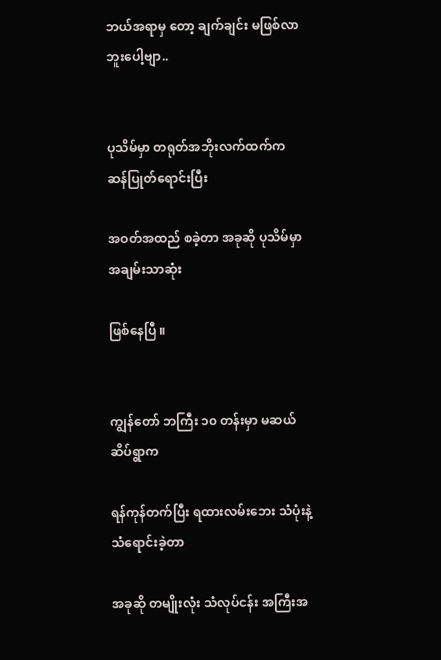ဘယ်အရာမှ တော့ ချက်ချင်း မဖြစ်လာဘူးပေါ့ဗျာ..


ပုသိမ်မှာ တရုတ်အဘိုးလက်ထက်က ဆန်ပြုတ်ရောင်းပြီး

အဝတ်အထည် စခဲ့တာ အခုဆို ပုသိမ်မှာ အချမ်းသာဆုံး

ဖြစ်နေပြီ ။


ကျွန်တော် ဘကြီး ၁၀ တန်းမှာ မဆယ်ဆိပ်ရွာက

ရန်ကုန်တက်ပြီး ရထားလမ်းဘေး သံပုံးနဲ့ သံရောင်းခဲ့တာ

အခုဆို တမျိုးလုံး သံလုပ်ငန်း အကြီးအ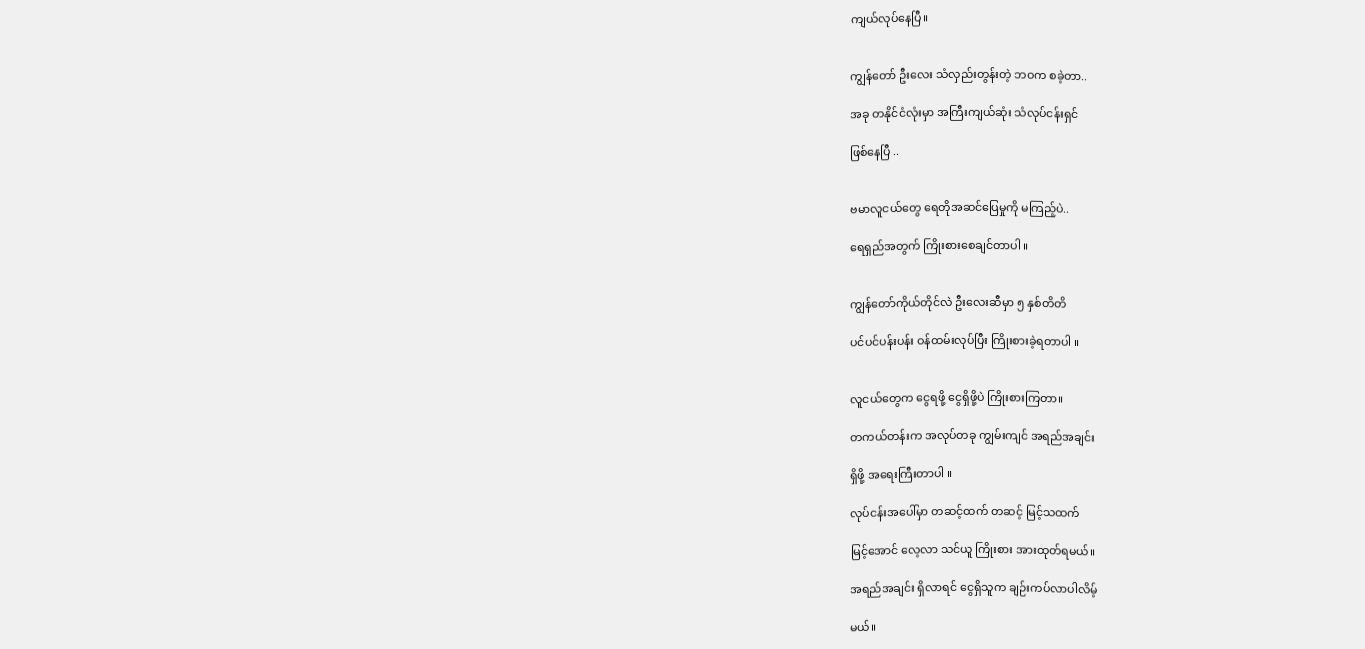ကျယ်လုပ်နေပြီ။


ကျွန်တော် ဦးလေး သံလှည်းတွန်းတဲ့ ဘဝက စခဲ့တာ..

အခု တနိုင်ငံလုံးမှာ အကြီးကျယ်ဆုံး သံလုပ်ငန်းရှင်

ဖြစ်နေပြီ ..


ဗမာလူငယ်တွေ ရေတိုအဆင်ပြေမှုကို မကြည့်ပဲ..

ရေရှည်အတွက် ကြိုးစားစေချင်တာပါ ။


ကျွန်တော်ကိုယ်တိုင်လဲ ဦးလေးဆီမှာ ၅ နှစ်တိတိ

ပင်ပင်ပန်းပန်း ဝန်ထမ်းလုပ်ပြီး ကြိုးစားခဲ့ရတာပါ ။


လူငယ်တွေက ငွေရဖို့ ငွေရှိဖို့ပဲ ကြိုးစားကြတာ။

တကယ်တန်းက အလုပ်တခု ကျွမ်းကျင် အရည်အချင်း

ရှိဖို့ အရေးကြီးတာပါ ။

လုပ်ငန်းအပေါ်မှာ တဆင့်ထက် တဆင့် မြင့်သထက်

မြင့်အောင် လေ့လာ သင်ယူ ကြိုးစား အားထုတ်ရမယ်။

အရည်အချင်း ရှိလာရင် ငွေရှိသူက ချဉ်းကပ်လာပါလိမ့်

မယ်။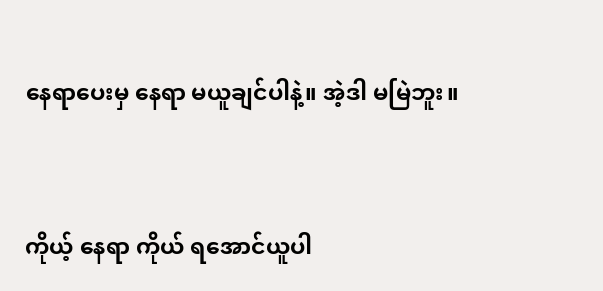နေရာပေးမှ နေရာ မယူချင်ပါနဲ့။ အဲ့ဒါ မမြဲဘူး။


ကိုယ့် နေရာ ကိုယ် ရအောင်ယူပါ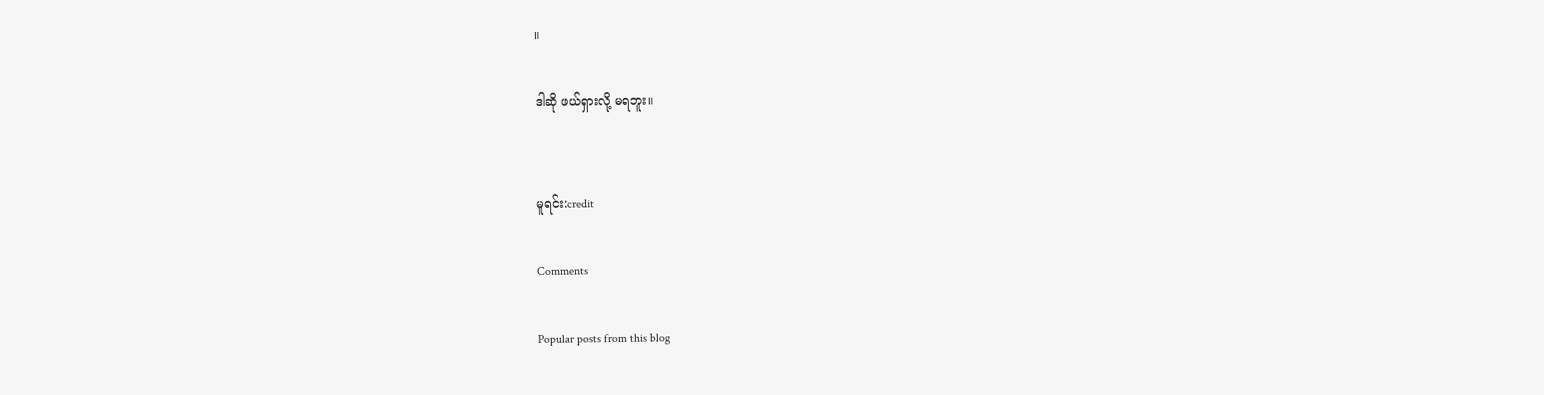။

ဒါဆို ဖယ်ရှားလို့ မရဘူး။


မူရင်း:credit

Comments

Popular posts from this blog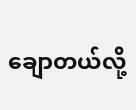ချောတယ်လို့